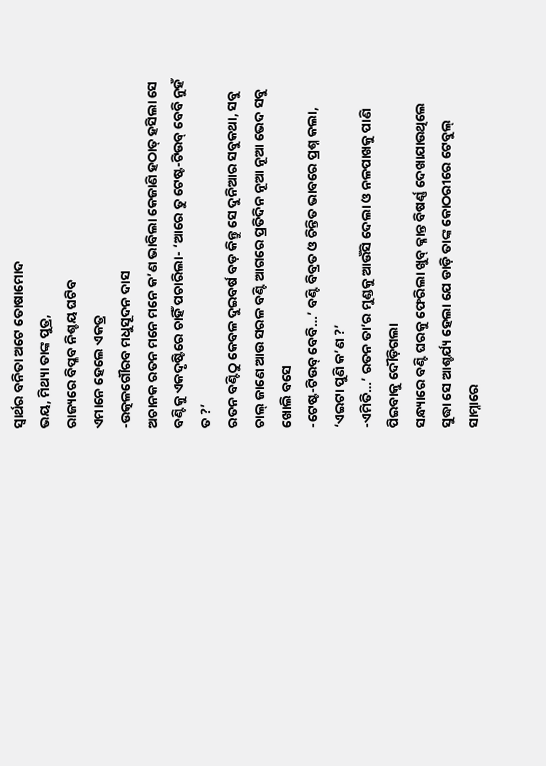ସ୍ବାର୍ଥର ବନିତା ଅଟେ ତୋଷାମୋଦ
ଭୟ, ମିଥ୍ୟା ତାଙ୍କ ପୁତ୍ର,
ରାଜ୍ୟରେ ବିପ୍ଳବ ନିଶ୍ଚୟ ଘଟିବ
ଏମାନେ ହେଲେ ଏକତ୍ର
-ଉତ୍କଳଗୌରବ ମଧୁସୂଦନ ଦାସ
ଅଚାନକ ରତନ ମନେ ମନେ କ’ଣ ଭାବିଲା କେଜାଣି ହଠାତ୍ ହସିଲା ସେ ବଣ୍ଟିକୁ ଏକଦୃଷ୍ଟିରେ ଚାହିଁ ପଚାରିଲା- ‘ଆରେ ତୁ ଟେଷ୍ଟ-ଟିଉବ୍ ବେବି ନୁହଁ ତ ?’
ରତନ ବଣ୍ଟିଠୁ କେବଳ ଦୁଇବର୍ଷ ବଡ଼ କିନ୍ତୁ ସେ ଦୁନିଆର ସବୁକଥା, ସବୁ ଚାଲ୍ ଜାଣେ ଆଉ ସରଳ ବଣ୍ଟି ଆଗରେ ପ୍ରତିଦିନ ନୂଆ ନୂଆ ଭେଦ ସବୁ ଖୋଲି ବସେ
-ଟେଷ୍ଟ-ଟିଉବ୍ ବେବି…’ ବଣ୍ଟି ବିବ୍ରତ ଓ ଚିନ୍ତିତ ଭାବରେ ପ୍ରଶ୍ନ କଲା, ‘ଏଇଟା ପୁଣି କ’ଣ ?’
-ଏମିତି…’ ରତନ ତା’ର ମୁଣ୍ଡକୁ ଆଉଁସି ଦେଲା ଓ ନଳପାଖକୁ ପାଣି ପିଇବାକୁ ଦୌଡ଼ିଗଲା
ସନ୍ଧ୍ୟାରେ ବଣ୍ଟି ଘରକୁ ଫେରିଲା ଖୁବ୍ କ୍ଳାନ୍ତ ବିଷର୍ଣ୍ଣ ଦେଖାଯାଉଥିଲେ ସୁଦ୍ଧା ସେ ଆଶ୍ଚର୍ଯ୍ୟ ହେଲା ଯେ ଡାଡ଼ି ତାଙ୍କ କୋଠରୀରେ ଟେବୁଲ୍ ସାମ୍ନାରେ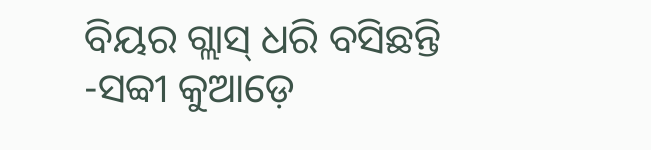ବିୟର ଗ୍ଲାସ୍ ଧରି ବସିଛନ୍ତି
-ସବ୍ବୀ କୁଆଡ଼େ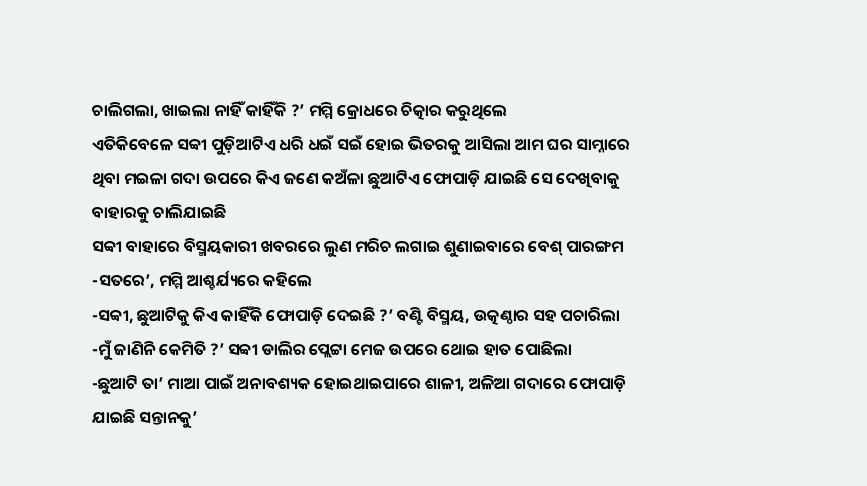ଚାଲିଗଲା, ଖାଇଲା ନାହିଁ କାହିଁକି ?’ ମମ୍ମି କ୍ରୋଧରେ ଚିତ୍କାର କରୁଥିଲେ
ଏତିକିବେଳେ ସବ୍ବୀ ପୁଡ଼ିଆଟିଏ ଧରି ଧଇଁ ସଇଁ ହୋଇ ଭିତରକୁ ଆସିଲା ଆମ ଘର ସାମ୍ନାରେ ଥିବା ମଇଳା ଗଦା ଉପରେ କିଏ ଜଣେ କଅଁଳା ଛୁଆଟିଏ ଫୋପାଡ଼ି ଯାଇଛି ସେ ଦେଖିବାକୁ ବାହାରକୁ ଚାଲିଯାଇଛି
ସବ୍ବୀ ବାହାରେ ବିସ୍ମୟକାରୀ ଖବରରେ ଲୁଣ ମରିଚ ଲଗାଇ ଶୁଣାଇବାରେ ବେଶ୍ ପାରଙ୍ଗମ
-ସତରେ’, ମମ୍ମି ଆଶ୍ଚର୍ଯ୍ୟରେ କହିଲେ
-ସବ୍ବୀ, ଛୁଆଟିକୁ କିଏ କାହିଁକି ଫୋପାଡ଼ି ଦେଇଛି ?’ ବଣ୍ଟି ବିସ୍ମୟ, ଉତ୍କଣ୍ଠାର ସହ ପଚାରିଲା
-ମୁଁ ଜାଣିନି କେମିତି ?’ ସବ୍ବୀ ଡାଲିର ପ୍ଲେଟ୍ଟା ମେଜ ଉପରେ ଥୋଇ ହାତ ପୋଛିଲା
-ଛୁଆଟି ତା’ ମାଆ ପାଇଁ ଅନାବଶ୍ୟକ ହୋଇଥାଇପାରେ ଶାଳୀ, ଅଳିଆ ଗଦାରେ ଫୋପାଡ଼ି ଯାଇଛି ସନ୍ତାନକୁ’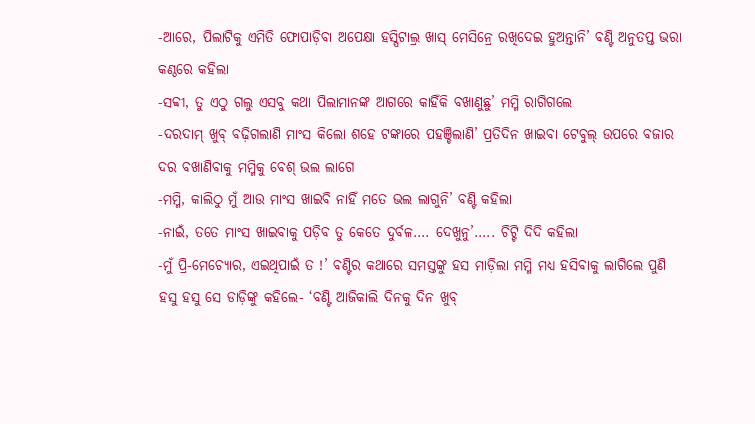-ଆରେ, ପିଲାଟିକୁ ଏମିତି ଫୋପାଡ଼ିବା ଅପେକ୍ଷା ହସ୍ପିଟାଲ୍ର ଖାସ୍ ମେସିନ୍ରେ ରଖିଦେଇ ହୁଅନ୍ତାନି’ ବଣ୍ଟି ଅନୁତପ୍ତ ଭରା କଣ୍ଠରେ କହିଲା
-ସବ୍ବୀ, ତୁ ଏଠୁ ଗଲୁ ଏସବୁ କଥା ପିଲାମାନଙ୍କ ଆଗରେ କାହିଁକି ବଖାଣୁଛୁ’ ମମ୍ମି ରାଗିଗଲେ
-ଦରଦାମ୍ ଖୁବ୍ ବଢ଼ିଗଲାଣି ମାଂସ କିଲୋ ଶହେ ଟଙ୍କାରେ ପହଞ୍ଚିଲାଣି’ ପ୍ରତିଦିନ ଖାଇବା ଟେବୁଲ୍ ଉପରେ ବଜାର ଦର ବଖାଣିବାକୁ ମମ୍ମିକୁ ବେଶ୍ ଭଲ ଲାଗେ
-ମମ୍ମି, କାଲିଠୁ ମୁଁ ଆଉ ମାଂସ ଖାଇବି ନାହିଁ ମତେ ଭଲ ଲାଗୁନି’ ବଣ୍ଟି କହିଲା
-ନାଇଁ, ତତେ ମାଂସ ଖାଇବାକୁ ପଡ଼ିବ ତୁ କେତେ ଦୁର୍ବଳ…. ଦେଖୁନୁ’….. ଚିଟ୍ଟି ଦିଦି କହିଲା
-ମୁଁ ପ୍ରି-ମେଚ୍ୟୋର, ଏଇଥିପାଇଁ ତ !’ ବଣ୍ଟିର କଥାରେ ସମସ୍ତଙ୍କୁ ହସ ମାଡ଼ିଲା ମମ୍ମି ମଧ୍ୟ ହସିବାକୁ ଲାଗିଲେ ପୁଣି ହସୁ ହସୁ ସେ ଡାଡ଼ିଙ୍କୁ କହିଲେ- ‘ବଣ୍ଟି ଆଜିକାଲି ଦିନକୁ ଦିନ ଖୁବ୍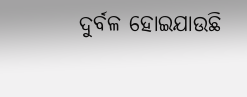ଦୁର୍ବଳ ହୋଇଯାଉଛି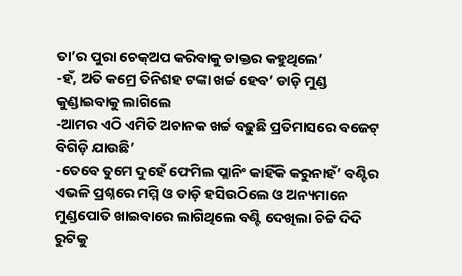ତା’ର ପୁରା ଚେକ୍ଅପ କରିବାକୁ ଡାକ୍ତର କହୁଥିଲେ’
-ହଁ, ଅତି କମ୍ରେ ତିନିଶହ ଟଙ୍କା ଖର୍ଚ୍ଚ ହେବ’ ଡାଡ଼ି ମୁଣ୍ଡ କୁଣ୍ଡାଇବାକୁ ଲାଗିଲେ
-ଆମର ଏଠି ଏମିତି ଅଚାନକ ଖର୍ଚ୍ଚ ବଢ଼ୁଛି ପ୍ରତିମାସରେ ବଜେଟ୍ ବିଗିଡ଼ି ଯାଉଛି’
-ତେବେ ତୁମେ ଦୁହେଁ ଫେମିଲ ପ୍ଲାନିଂ କାହିଁକି କରୁନାହଁ’ ବଣ୍ଟିର ଏଭଳି ପ୍ରଶ୍ନରେ ମମ୍ମି ଓ ଡାଡ଼ି ହସିଉଠିଲେ ଓ ଅନ୍ୟମାନେ ମୁଣ୍ଡପୋତି ଖାଇବାରେ ଲାଗିଥିଲେ ବଣ୍ଟି ଦେଖିଲା ଚିଟ୍ଟି ଦିଦି ରୁଟିକୁ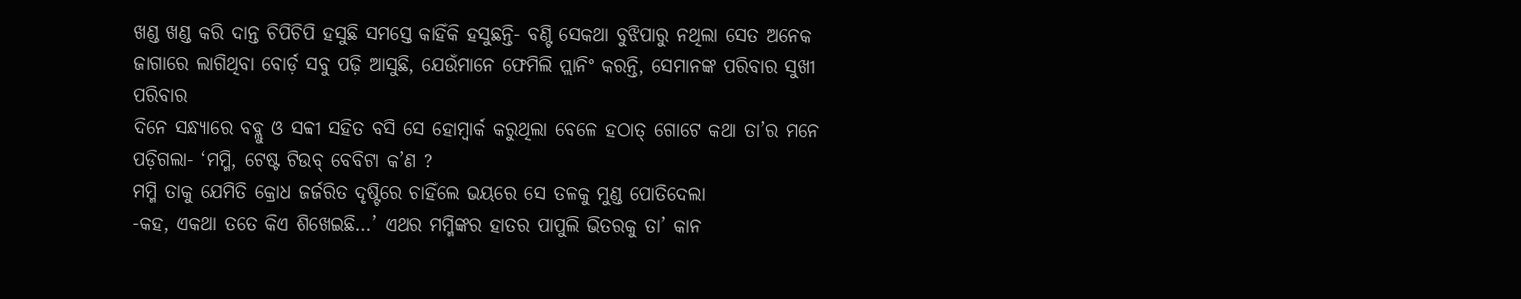ଖଣ୍ଡ ଖଣ୍ଡ କରି ଦାନ୍ତ ଚିପିଚିପି ହସୁଛି ସମସ୍ତେ କାହିଁକି ହସୁଛନ୍ତି- ବଣ୍ଟି ସେକଥା ବୁଝିପାରୁ ନଥିଲା ସେତ ଅନେକ ଜାଗାରେ ଲାଗିଥିବା ବୋର୍ଡ଼ ସବୁ ପଢ଼ି ଆସୁଛି, ଯେଉଁମାନେ ଫେମିଲି ପ୍ଲାନିଂ କରନ୍ତି, ସେମାନଙ୍କ ପରିବାର ସୁଖୀ ପରିବାର
ଦିନେ ସନ୍ଧ୍ୟାରେ ବବ୍ଲୁ ଓ ସବ୍ବୀ ସହିତ ବସି ସେ ହୋମ୍ୱାର୍କ କରୁଥିଲା ବେଳେ ହଠାତ୍ ଗୋଟେ କଥା ତା’ର ମନେ ପଡ଼ିଗଲା- ‘ମମ୍ମି, ଟେଷ୍ଟ ଟିଉବ୍ ବେବିଟା କ’ଣ ?
ମମ୍ମି ତାକୁ ଯେମିତି କ୍ରୋଧ ଜର୍ଜରିତ ଦୃଷ୍ଟିରେ ଚାହିଁଲେ ଭୟରେ ସେ ତଳକୁ ମୁଣ୍ଡ ପୋତିଦେଲା
-କହ, ଏକଥା ତତେ କିଏ ଶିଖେଇଛି…’ ଏଥର ମମ୍ମିଙ୍କର ହାତର ପାପୁଲି ଭିତରକୁ ତା’ କାନ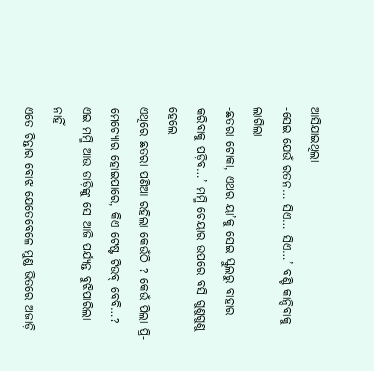ଆସିଯାଇଥିଲା
-ସେଇ ଯେଉଁ ରତନ… ସିଏ… ସିଏ…’ ବଣ୍ଟି କାନ୍ଦିବାକୁ ଲାଗିଲା
-ଛତରା ଟୋକା, ଏଥର ୟା’କୁ ସେଇ ସ୍କୁଲରୁ ବାହାର କରିବାକୁ ପଡ଼ିବ…’ ମମ୍ମି ଚେୟାର ଉପରେ ବସି ଗୁଣୁଗୁଣୁ ହେଲେ
ଏଥିରେ ଛତରା ପଣିଆ ରହିଲା କେଉଁଠି ? କେଉଁ ପିଲା ପ୍ରି-ମେଚ୍ୟୋର ହୋଇପାରେ, କିଏ ଟେଷ୍ଟ ଟିଉବ୍ ବେବି…? ଏଇ ମମ୍ମି ଆଉ ଡାଡ଼ିଙ୍କୁ ସେ ଆଜି ପର୍ଯ୍ୟନ୍ତ ବୁଝିପାରିଲା ନାହିଁ
ଏତେ ଚିନ୍ତାର ବୋଝ ଯେତେବେଳେ ମୁଣ୍ଡ ଭିତରେ ଅଜାଡ଼ି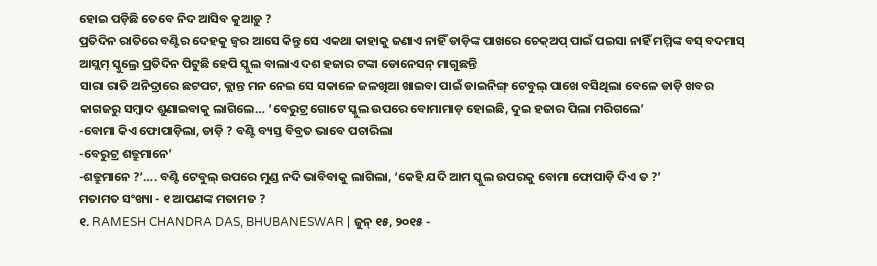ହୋଇ ପଡ଼ିଛି ତେବେ ନିଦ ଆସିବ କୁଆଡ଼ୁ ?
ପ୍ରତିଦିନ ରାତିରେ ବଣ୍ଟିର ଦେହକୁ ଜ୍ବର ଆସେ କିନ୍ତୁ ସେ ଏକଥା କାହାକୁ ଜଣାଏ ନାହିଁ ଡାଡ଼ିଙ୍କ ପାଖରେ ଚେକ୍ଅପ୍ ପାଇଁ ପଇସା ନାହିଁ ମମ୍ମିଙ୍କ ବସ୍ ବଦମାସ୍ ଆସ୍ଲମ୍ ସ୍କୁଲ୍ରେ ପ୍ରତିଦିନ ପିଟୁଛି ହେପି ସ୍କୁଲ ବାଲାଏ ଦଶ ହଜାର ଟଙ୍କା ଡୋନେସନ୍ ମାଗୁଛନ୍ତି
ସାରା ରାତି ଅନିଦ୍ରାରେ ଛଟପଟ, କ୍ଲାନ୍ତ ମନ ନେଇ ସେ ସକାଳେ ଜଳଖିଆ ଖାଇବା ପାଇଁ ଡାଇନିଙ୍ଗ୍ ଟେବୁଲ୍ ପାଖେ ବସିଥିଲା ବେଳେ ଡାଡ଼ି ଖବର କାଗଜରୁ ସମ୍ବାଦ ଶୁଣାଇବାକୁ ଲାଗିଲେ… ‘ବେରୁଟ୍ର ଗୋଟେ ସ୍କୁଲ ଉପରେ ବୋମାମାଡ଼ ହୋଇଛି, ଦୁଇ ହଜାର ପିଲା ମରିଗଲେ’
-ବୋମା କିଏ ଫୋପାଡ଼ିଲା, ଡାଡ଼ି ? ବଣ୍ଟି ବ୍ୟସ୍ତ ବିବ୍ରତ ଭାବେ ପଚାରିଲା
-ବେରୁଟ୍ର ଶତ୍ରୁମାନେ’
-ଶତ୍ରୁମାନେ ?’…. ବଣ୍ଟି ଟେବୁଲ୍ ଉପରେ ମୁଣ୍ଡ ନଦି ଭାବିବାକୁ ଲାଗିଲା, ‘କେହି ଯଦି ଆମ ସ୍କୁଲ ଉପରକୁ ବୋମା ଫୋପାଡ଼ି ଦିଏ ତ ?’
ମତାମତ ସଂଖ୍ୟା - ୧ ଆପଣଙ୍କ ମତାମତ ?
୧. RAMESH CHANDRA DAS, BHUBANESWAR | ଜୁନ୍ ୧୫, ୨୦୧୫ -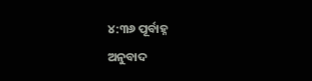୪:୩୬ ପୂର୍ବାହ୍ନ
ଅନୁବାଦ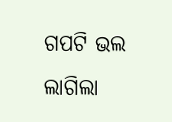ଗପଟି ଭଲ ଲାଗିଲା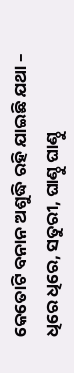କେତୋଟି ବନାନ ଅଶୁଦ୍ଧି ରହି ଯାଇଛି ଯଥା – ଧିରେ ଧିରେ, ସତୁରୀ, ଘାଣ୍ଠୁ ଘାଣ୍ଠୁ